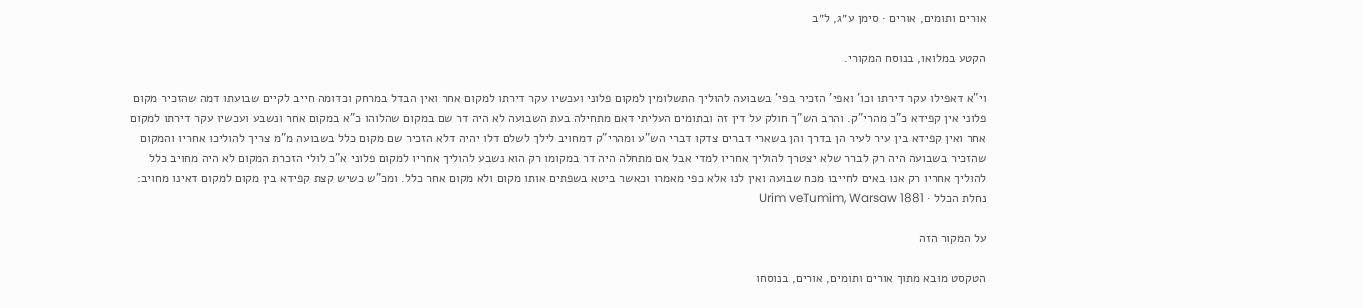אורים ותומים, אורים · סימן ע״ג, ל״ב

הקטע במלואו, בנוסח המקורי.

וי"א דאפילו עקר דירתו וכו' ואפי' הזכיר בפי' בשבועה להוליך התשלומין למקום פלוני ועכשיו עקר דירתו למקום אחר ואין הבדל במרחק וכדומה חייב לקיים שבועתו דמה שהזכיר מקום פלוני אין קפידא כ"כ מהרי"ק. והרב הש"ך חולק על דין זה ובתומים העליתי דאם מתחילה בעת השבועה לא היה דר שם במקום שהלוהו כ"א במקום אחר ונשבע ועכשיו עקר דירתו למקום אחר ואין קפידא בין עיר לעיר הן בדרך והן בשארי דברים צדקו דברי הש"ע ומהרי"ק דמחויב לילך לשלם דלו יהיה דלא הזכיר שם מקום כלל בשבועה מ"מ צריך להוליכו אחריו והמקום שהזכיר בשבועה היה רק לברר שלא יצטרך להוליך אחריו למדי אבל אם מתחלה היה דר במקומו רק הוא נשבע להוליך אחריו למקום פלוני א"כ לולי הזכרת המקום לא היה מחויב כלל להוליך אחריו רק אנו באים לחייבו מכח שבועה ואין לנו אלא כפי מאמרו וכאשר ביטא בשפתים אותו מקום ולא מקום אחר כלל. ומכ"ש כשיש קצת קפידא בין מקום למקום דאינו מחויב:
נחלת הכלל · Urim veTumim, Warsaw 1881

על המקור הזה

הטקסט מובא מתוך אורים ותומים, אורים, בנוסחו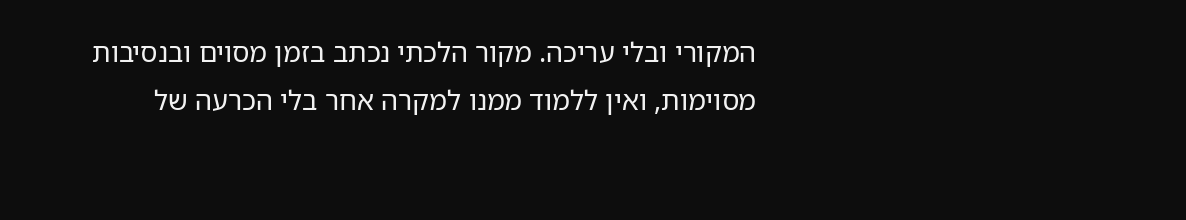המקורי ובלי עריכה. מקור הלכתי נכתב בזמן מסוים ובנסיבות מסוימות, ואין ללמוד ממנו למקרה אחר בלי הכרעה של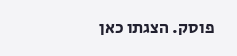פוסק. הצגתו כאן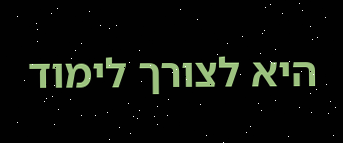היא לצורך לימוד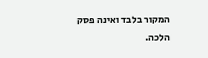המקור בלבד ואינה פסק הלכה.